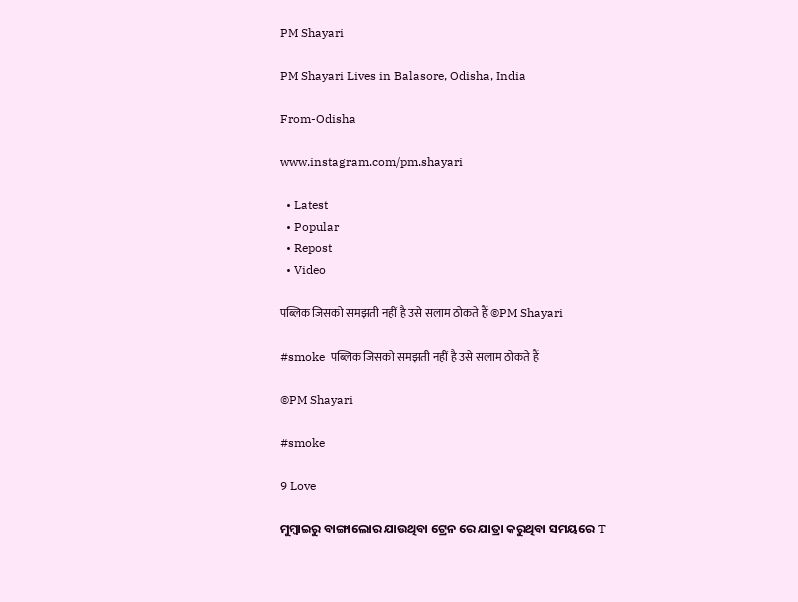PM Shayari

PM Shayari Lives in Balasore, Odisha, India

From-Odisha

www.instagram.com/pm.shayari

  • Latest
  • Popular
  • Repost
  • Video

पब्लिक जिसको समझती नहीं है उसे सलाम ठोकते हैं ©PM Shayari

#smoke  पब्लिक जिसको समझती नहीं है उसे सलाम ठोकते हैं

©PM Shayari

#smoke

9 Love

ମୁମ୍ବାଇରୁ ବାଙ୍ଗାଲୋର ଯାଉଥିବା ଟ୍ରେନ ରେ ଯାତ୍ରା କରୁଥିବା ସମୟରେ T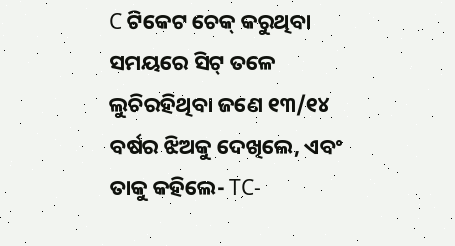C ଟିକେଟ ଚେକ୍ କରୁଥିବା ସମୟରେ ସିଟ୍ ତଳେ ଲୁଚିରହିଥିବା ଜଣେ ୧୩/୧୪ ବର୍ଷର ଝିଅକୁ ଦେଖିଲେ, ଏବଂ ତାକୁ କହିଲେ- TC-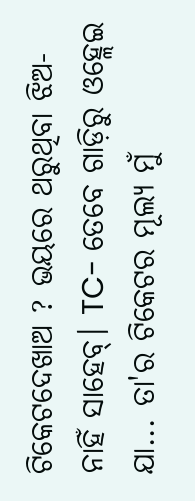ଟିକେଟଦେଖାଅ ? ଭୟରେ ଥରୁଥିବା ଝିଅ- ନାହିଁ ସାହେବ୍। TC- ତେବେ ଗାଡ଼ିରୁ ଓହ୍ଲେଇ ଯା... ତା'ର ଟିକେଟର ମୂଲ୍ୟ ମୁଁ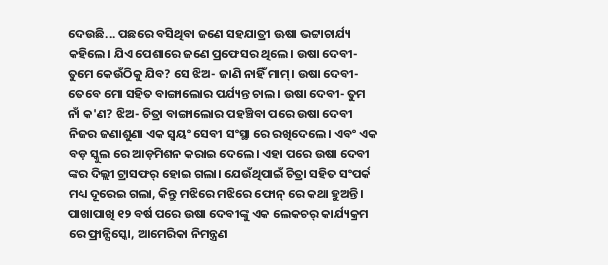ଦେଉଛି... ପଛରେ ବସିଥିବା ଜଣେ ସହଯାତ୍ରୀ ଊଷା ଭଟ୍ଟାଚାର୍ଯ୍ୟ କହିଲେ। ଯିଏ ପେଶାରେ ଜଣେ ପ୍ରଫେସର ଥିଲେ। ଉଷା ଦେବୀ- ତୁମେ କେଉଁଠିକୁ ଯିବ? ସେ ଝିଅ- ଜାଣି ନାହିଁ ମାମ୍। ଉଷା ଦେବୀ- ତେବେ ମୋ ସହିତ ବାଙ୍ଗାଲୋର ପର୍ଯ୍ୟନ୍ତ ଚାଲ। ଉଷା ଦେବୀ- ତୁମ ନାଁ କ'ଣ? ଝିଅ- ଚିତ୍ରା ବାଙ୍ଗାଲୋର ପହଞ୍ଚିବା ପରେ ଉଷା ଦେବୀ ନିଜର ଜଣାଶୁଣା ଏକ ସ୍ବୟଂ ସେବୀ ସଂସ୍ଥା ରେ ରଖିଦେଲେ। ଏବଂ ଏକ ବଡ଼ ସ୍କୁଲ ରେ ଆଡ଼ମିଶନ କରାଇ ଦେଲେ। ଏହା ପରେ ଉଷା ଦେବୀ ଙ୍କର ଦିଲ୍ଲୀ ଟ୍ରାସଫର୍ ହୋଇ ଗଲା। ଯେଉଁଥିପାଇଁ ଚିତ୍ରା ସହିତ ସଂପର୍କ ମଧ୍ୟ ଦୂରେଇ ଗଲା, କିନ୍ତୁ ମଝିରେ ମଝିରେ ଫୋନ୍ ରେ କଥା ହୁଅନ୍ତି। ପାଖାପାଖି ୧୨ ବର୍ଷ ପରେ ଉଷା ଦେବୀଙ୍କୁ ଏକ ଲେକଚର୍ କାର୍ଯ୍ୟକ୍ରମ ରେ ଫ୍ରାନ୍ସିସ୍କୋ, ଆମେରିକା ନିମନ୍ତ୍ରଣ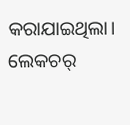କରାଯାଇଥିଲା। ଲେକଚର୍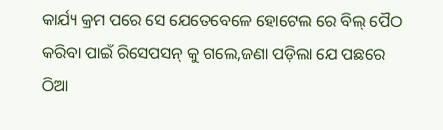କାର୍ଯ୍ୟ କ୍ରମ ପରେ ସେ ଯେତେବେଳେ ହୋଟେଲ ରେ ବିଲ୍ ପୈଠ କରିବା ପାଇଁ ରିସେପସନ୍ କୁ ଗଲେ,ଜଣା ପଡ଼ିଲା ଯେ ପଛରେ ଠିଆ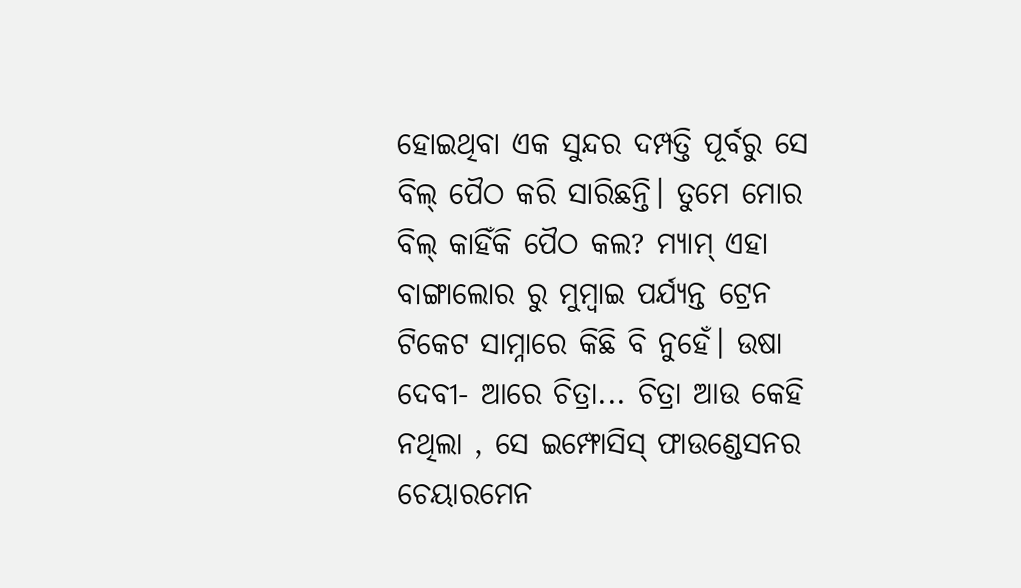ହୋଇଥିବା ଏକ ସୁନ୍ଦର ଦମ୍ପତ୍ତି ପୂର୍ବରୁ ସେ ବିଲ୍ ପୈଠ କରି ସାରିଛନ୍ତି। ତୁମେ ମୋର ବିଲ୍ କାହିଁକି ପୈଠ କଲ? ମ୍ୟାମ୍ ଏହା ବାଙ୍ଗାଲୋର ରୁ ମୁମ୍ବାଇ ପର୍ଯ୍ୟନ୍ତ ଟ୍ରେନ ଟିକେଟ ସାମ୍ନାରେ କିଛି ବି ନୁହେଁ। ଉଷା ଦେବୀ- ଆରେ ଚିତ୍ରା... ଚିତ୍ରା ଆଉ କେହି ନଥିଲା , ସେ ଇମ୍ଫୋସିସ୍ ଫାଉଣ୍ଡେସନର ଚେୟାରମେନ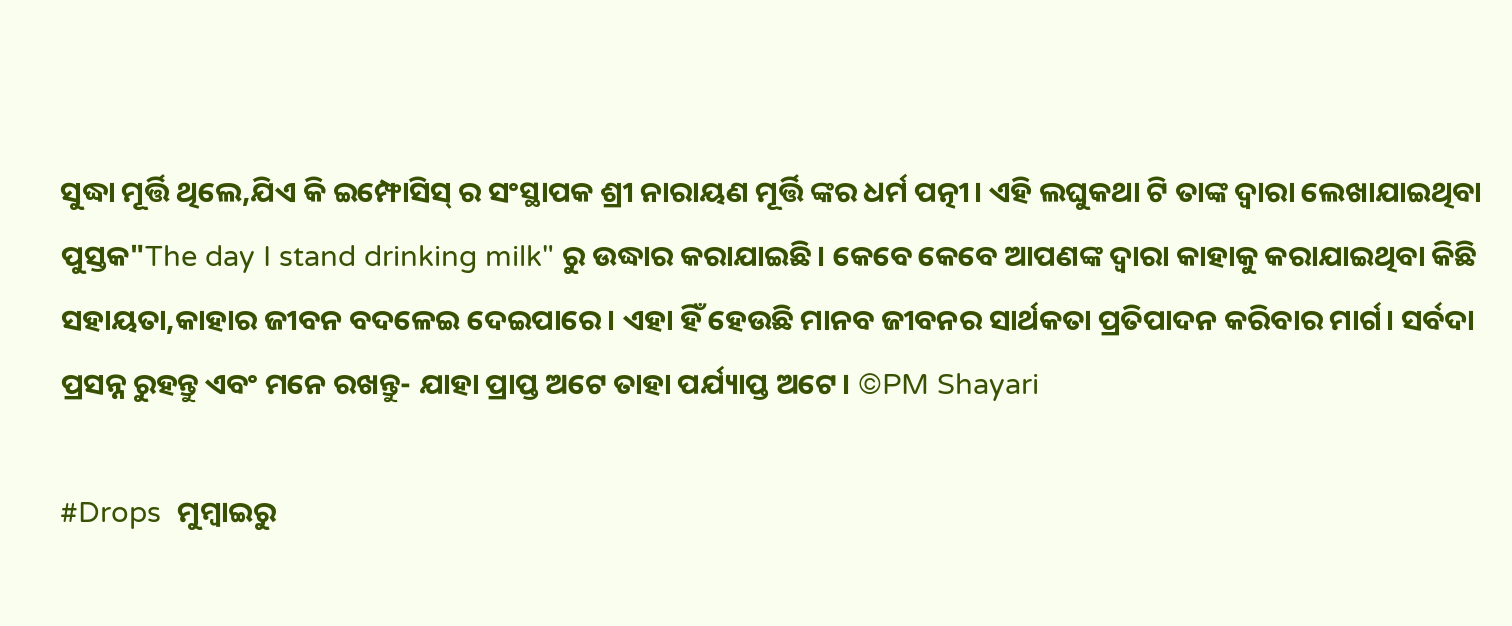ସୁଦ୍ଧା ମୂର୍ତ୍ତି ଥିଲେ,ଯିଏ କି ଇମ୍ଫୋସିସ୍ ର ସଂସ୍ଥାପକ ଶ୍ରୀ ନାରାୟଣ ମୂର୍ତ୍ତି ଙ୍କର ଧର୍ମ ପତ୍ନୀ। ଏହି ଲଘୁକଥା ଟି ତାଙ୍କ ଦ୍ଵାରା ଲେଖାଯାଇଥିବା ପୁସ୍ତକ"The day I stand drinking milk" ରୁ ଉଦ୍ଧାର କରାଯାଇଛି। କେବେ କେବେ ଆପଣଙ୍କ ଦ୍ଵାରା କାହାକୁ କରାଯାଇଥିବା କିଛି ସହାୟତା,କାହାର ଜୀବନ ବଦଳେଇ ଦେଇପାରେ। ଏହା ହିଁ ହେଉଛି ମାନବ ଜୀବନର ସାର୍ଥକତା ପ୍ରତିପାଦନ କରିବାର ମାର୍ଗ। ସର୍ବଦା ପ୍ରସନ୍ନ ରୁହନ୍ତୁ ଏବଂ ମନେ ରଖନ୍ତୁ- ଯାହା ପ୍ରାପ୍ତ ଅଟେ ତାହା ପର୍ଯ୍ୟାପ୍ତ ଅଟେ। ©PM Shayari

#Drops  ମୁମ୍ବାଇରୁ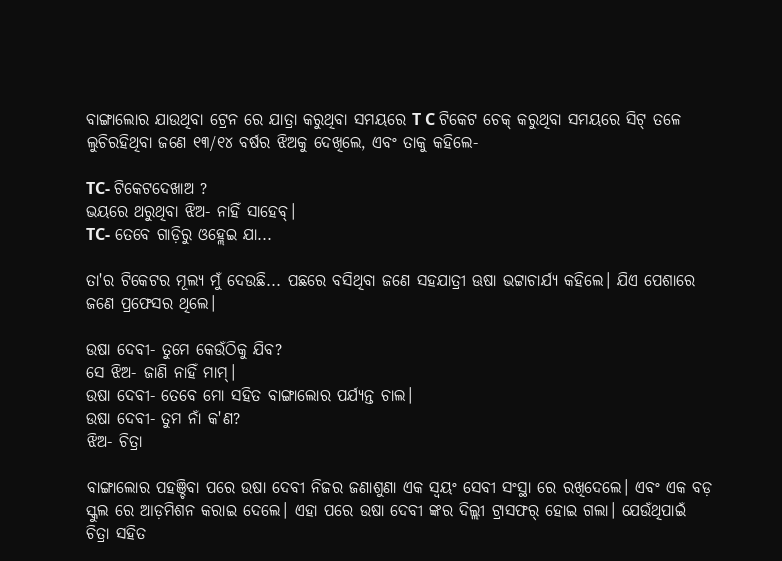ବାଙ୍ଗାଲୋର ଯାଉଥିବା ଟ୍ରେନ ରେ ଯାତ୍ରା କରୁଥିବା ସମୟରେ T C ଟିକେଟ ଚେକ୍ କରୁଥିବା ସମୟରେ ସିଟ୍ ତଳେ ଲୁଚିରହିଥିବା ଜଣେ ୧୩/୧୪ ବର୍ଷର ଝିଅକୁ ଦେଖିଲେ, ଏବଂ ତାକୁ କହିଲେ-

TC- ଟିକେଟଦେଖାଅ ?
ଭୟରେ ଥରୁଥିବା ଝିଅ- ନାହିଁ ସାହେବ୍।
TC- ତେବେ ଗାଡ଼ିରୁ ଓହ୍ଲେଇ ଯା...

ତା'ର ଟିକେଟର ମୂଲ୍ୟ ମୁଁ ଦେଉଛି... ପଛରେ ବସିଥିବା ଜଣେ ସହଯାତ୍ରୀ ଊଷା ଭଟ୍ଟାଚାର୍ଯ୍ୟ କହିଲେ। ଯିଏ ପେଶାରେ ଜଣେ ପ୍ରଫେସର ଥିଲେ।

ଉଷା ଦେବୀ- ତୁମେ କେଉଁଠିକୁ ଯିବ?
ସେ ଝିଅ- ଜାଣି ନାହିଁ ମାମ୍।
ଉଷା ଦେବୀ- ତେବେ ମୋ ସହିତ ବାଙ୍ଗାଲୋର ପର୍ଯ୍ୟନ୍ତ ଚାଲ।
ଉଷା ଦେବୀ- ତୁମ ନାଁ କ'ଣ?
ଝିଅ- ଚିତ୍ରା

ବାଙ୍ଗାଲୋର ପହଞ୍ଚିବା ପରେ ଉଷା ଦେବୀ ନିଜର ଜଣାଶୁଣା ଏକ ସ୍ବୟଂ ସେବୀ ସଂସ୍ଥା ରେ ରଖିଦେଲେ। ଏବଂ ଏକ ବଡ଼ ସ୍କୁଲ ରେ ଆଡ଼ମିଶନ କରାଇ ଦେଲେ। ଏହା ପରେ ଉଷା ଦେବୀ ଙ୍କର ଦିଲ୍ଲୀ ଟ୍ରାସଫର୍ ହୋଇ ଗଲା। ଯେଉଁଥିପାଇଁ ଚିତ୍ରା ସହିତ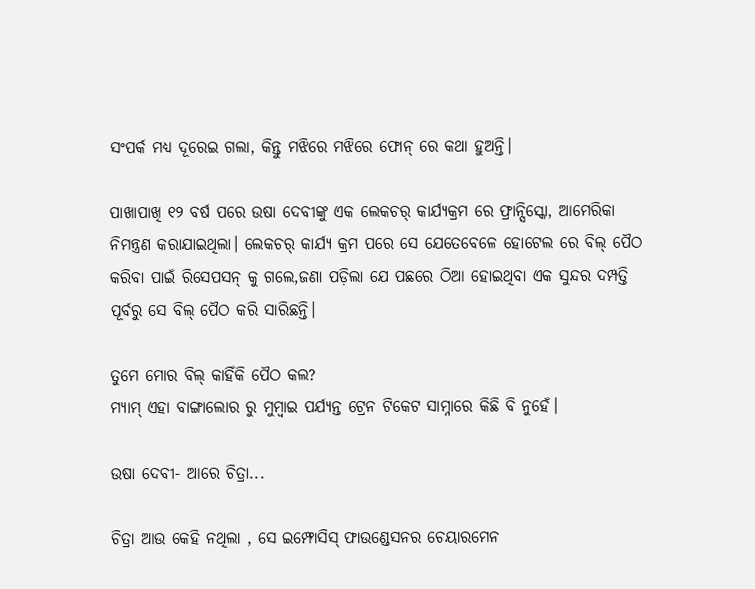ସଂପର୍କ ମଧ୍ୟ ଦୂରେଇ ଗଲା, କିନ୍ତୁ ମଝିରେ ମଝିରେ ଫୋନ୍ ରେ କଥା ହୁଅନ୍ତି।

ପାଖାପାଖି ୧୨ ବର୍ଷ ପରେ ଉଷା ଦେବୀଙ୍କୁ ଏକ ଲେକଚର୍ କାର୍ଯ୍ୟକ୍ରମ ରେ ଫ୍ରାନ୍ସିସ୍କୋ, ଆମେରିକା ନିମନ୍ତ୍ରଣ କରାଯାଇଥିଲା। ଲେକଚର୍ କାର୍ଯ୍ୟ କ୍ରମ ପରେ ସେ ଯେତେବେଳେ ହୋଟେଲ ରେ ବିଲ୍ ପୈଠ କରିବା ପାଇଁ ରିସେପସନ୍ କୁ ଗଲେ,ଜଣା ପଡ଼ିଲା ଯେ ପଛରେ ଠିଆ ହୋଇଥିବା ଏକ ସୁନ୍ଦର ଦମ୍ପତ୍ତି ପୂର୍ବରୁ ସେ ବିଲ୍ ପୈଠ କରି ସାରିଛନ୍ତି।

ତୁମେ ମୋର ବିଲ୍ କାହିଁକି ପୈଠ କଲ?
ମ୍ୟାମ୍ ଏହା ବାଙ୍ଗାଲୋର ରୁ ମୁମ୍ବାଇ ପର୍ଯ୍ୟନ୍ତ ଟ୍ରେନ ଟିକେଟ ସାମ୍ନାରେ କିଛି ବି ନୁହେଁ।

ଉଷା ଦେବୀ- ଆରେ ଚିତ୍ରା...

ଚିତ୍ରା ଆଉ କେହି ନଥିଲା , ସେ ଇମ୍ଫୋସିସ୍ ଫାଉଣ୍ଡେସନର ଚେୟାରମେନ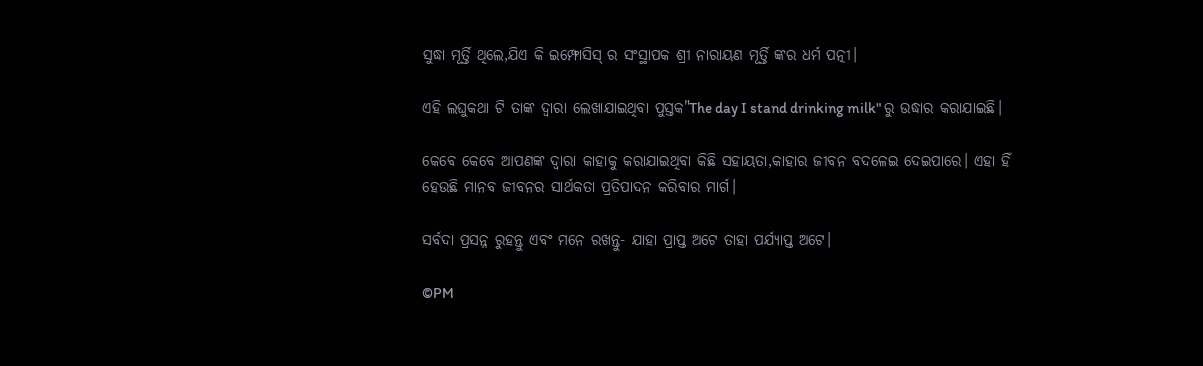ସୁଦ୍ଧା ମୂର୍ତ୍ତି ଥିଲେ,ଯିଏ କି ଇମ୍ଫୋସିସ୍ ର ସଂସ୍ଥାପକ ଶ୍ରୀ ନାରାୟଣ ମୂର୍ତ୍ତି ଙ୍କର ଧର୍ମ ପତ୍ନୀ।

ଏହି ଲଘୁକଥା ଟି ତାଙ୍କ ଦ୍ଵାରା ଲେଖାଯାଇଥିବା ପୁସ୍ତକ"The day I stand drinking milk" ରୁ ଉଦ୍ଧାର କରାଯାଇଛି।

କେବେ କେବେ ଆପଣଙ୍କ ଦ୍ଵାରା କାହାକୁ କରାଯାଇଥିବା କିଛି ସହାୟତା,କାହାର ଜୀବନ ବଦଳେଇ ଦେଇପାରେ। ଏହା ହିଁ ହେଉଛି ମାନବ ଜୀବନର ସାର୍ଥକତା ପ୍ରତିପାଦନ କରିବାର ମାର୍ଗ।

ସର୍ବଦା ପ୍ରସନ୍ନ ରୁହନ୍ତୁ ଏବଂ ମନେ ରଖନ୍ତୁ- ଯାହା ପ୍ରାପ୍ତ ଅଟେ ତାହା ପର୍ଯ୍ୟାପ୍ତ ଅଟେ।

©PM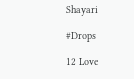Shayari

#Drops

12 Love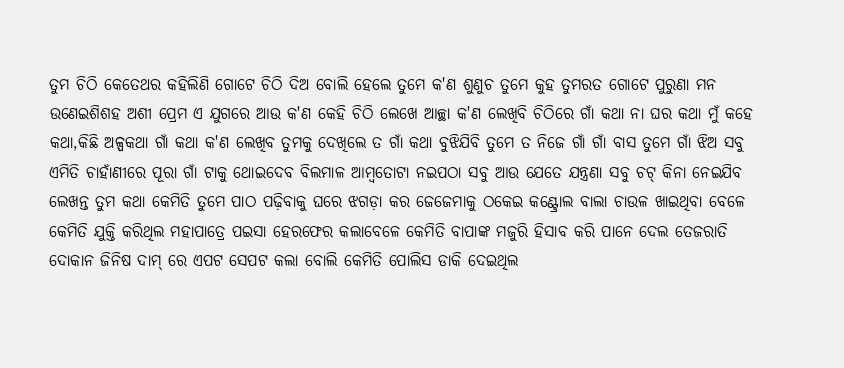ତୁମ ଚିଠି କେତେଥର କହିଲିଣି ଗୋଟେ ଚିଠି ଦିଅ ବୋଲି ହେଲେ ତୁମେ କ'ଣ ଶୁଣୁଚ ତୁମେ କୁହ ତୁମରତ ଗୋଟେ ପୁରୁଣା ମନ ଉଣେଇଶିଶହ ଅଶୀ ପ୍ରେମ ଏ ଯୁଗରେ ଆଉ କ'ଣ କେହି ଚିଠି ଲେଖେ ଆଚ୍ଛା କ'ଣ ଲେଖିବି ଚିଠିରେ ଗାଁ କଥା ନା ଘର କଥା ମୁଁ କହେ କଥା,କିଛି ଅଳ୍ପକଥା ଗାଁ କଥା କ'ଣ ଲେଖିବ ତୁମକୁ ଦେଖିଲେ ତ ଗାଁ କଥା ବୁଝିଯିବି ତୁମେ ତ ନିଜେ ଗାଁ ଗାଁ ବାସ ତୁମେ ଗାଁ ଝିଅ ସବୁ ଏମିତି ଚାହାଁଣୀରେ ପୂରା ଗାଁ ଟାକୁ ଥୋଇଦେବ ବିଲମାଳ ଆମ୍ବତୋଟା ନଇପଠା ସବୁ ଆଉ ଯେତେ ଯନ୍ତ୍ରଣା ସବୁ ଚଟ୍ କିନା ନେଇଯିବ ଲେଖନ୍ତ ତୁମ କଥା କେମିତି ତୁମେ ପାଠ ପଢ଼ିବାକୁ ଘରେ ଝଗଡ଼ା କର ଜେଜେମାକୁ ଠକେଇ କଣ୍ଟ୍ରୋଲ ବାଲା ଚାଉଳ ଖାଇଥିବା ବେଳେ କେମିତି ଯୁକ୍ତି କରିଥିଲ ମହାପାତ୍ରେ ପଇସା ହେରଫେର କଲାବେଳେ କେମିତି ବାପାଙ୍କ ମଜୁରି ହିସାବ କରି ପାନେ ଦେଲ ତେଜରାତି ଦୋକାନ ଜିନିଷ ଦାମ୍ ରେ ଏପଟ ସେପଟ କଲା ବୋଲି କେମିତି ପୋଲିସ ଡାକି ଦେଇଥିଲ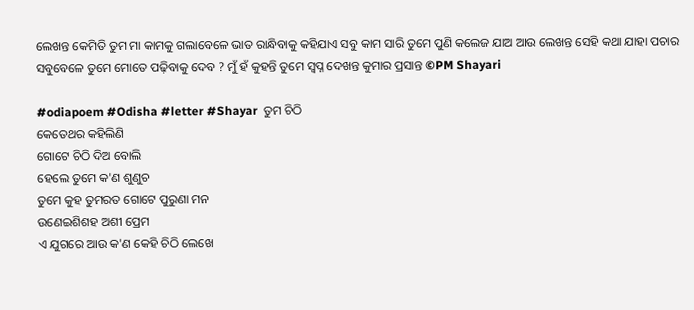ଲେଖନ୍ତ କେମିତି ତୁମ ମା କାମକୁ ଗଲାବେଳେ ଭାତ ରାନ୍ଧିବାକୁ କହିଯାଏ ସବୁ କାମ ସାରି ତୁମେ ପୁଣି କଲେଜ ଯାଅ ଆଉ ଲେଖନ୍ତ ସେହି କଥା ଯାହା ପଚାର ସବୁବେଳେ ତୁମେ ମୋତେ ପଢ଼ିବାକୁ ଦେବ ? ମୁଁ ହଁ କୁହନ୍ତି ତୁମେ ସ୍ବପ୍ନ ଦେଖନ୍ତ କୁମାର ପ୍ରସାନ୍ତ ©PM Shayari

#odiapoem #Odisha #letter #Shayar  ତୁମ ଚିଠି
କେତେଥର କହିଲିଣି
ଗୋଟେ ଚିଠି ଦିଅ ବୋଲି
ହେଲେ ତୁମେ କ'ଣ ଶୁଣୁଚ
ତୁମେ କୁହ ତୁମରତ ଗୋଟେ ପୁରୁଣା ମନ
ଉଣେଇଶିଶହ ଅଶୀ ପ୍ରେମ
ଏ ଯୁଗରେ ଆଉ କ'ଣ କେହି ଚିଠି ଲେଖେ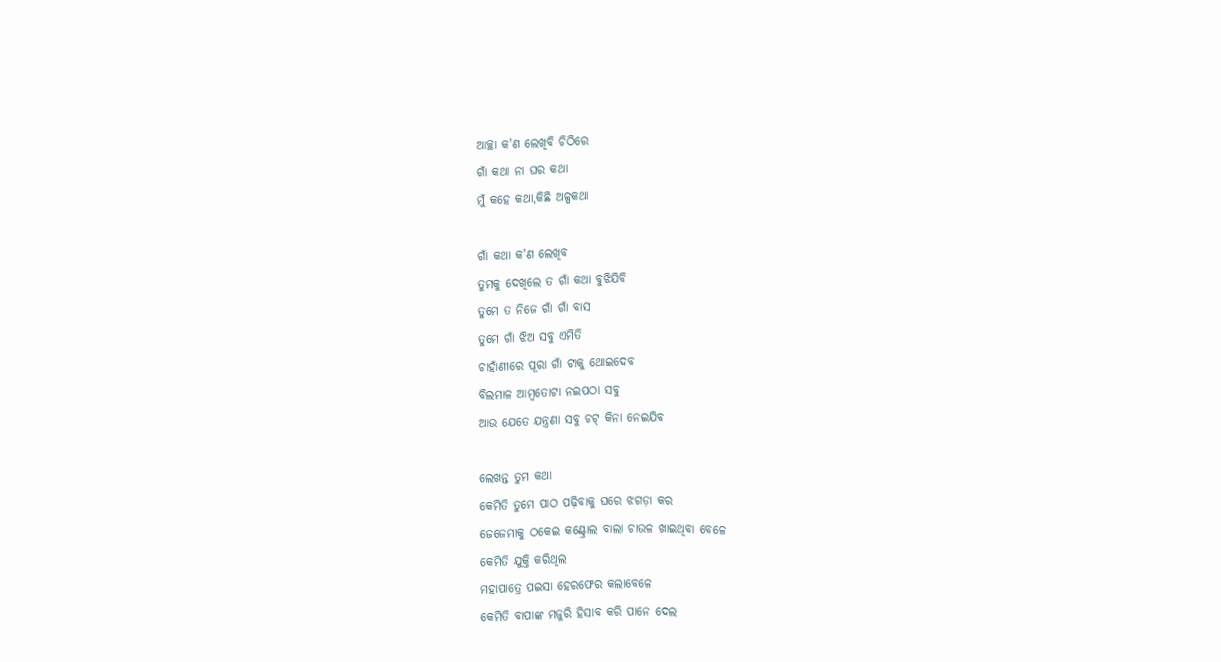ଆଚ୍ଛା କ'ଣ ଲେଖିବି ଚିଠିରେ
ଗାଁ କଥା ନା ଘର କଥା
ମୁଁ କହେ କଥା,କିଛି ଅଳ୍ପକଥା

ଗାଁ କଥା କ'ଣ ଲେଖିବ
ତୁମକୁ ଦେଖିଲେ ତ ଗାଁ କଥା ବୁଝିଯିବି
ତୁମେ ତ ନିଜେ ଗାଁ ଗାଁ ବାସ
ତୁମେ ଗାଁ ଝିଅ ସବୁ ଏମିତି
ଚାହାଁଣୀରେ ପୂରା ଗାଁ ଟାକୁ ଥୋଇଦେବ
ବିଲମାଳ ଆମ୍ବତୋଟା ନଇପଠା ସବୁ
ଆଉ ଯେତେ ଯନ୍ତ୍ରଣା ସବୁ ଚଟ୍ କିନା ନେଇଯିବ

ଲେଖନ୍ତ ତୁମ କଥା
କେମିତି ତୁମେ ପାଠ ପଢ଼ିବାକୁ ଘରେ ଝଗଡ଼ା କର
ଜେଜେମାକୁ ଠକେଇ କଣ୍ଟ୍ରୋଲ ବାଲା ଚାଉଳ ଖାଇଥିବା ବେଳେ
କେମିତି ଯୁକ୍ତି କରିଥିଲ
ମହାପାତ୍ରେ ପଇସା ହେରଫେର କଲାବେଳେ
କେମିତି ବାପାଙ୍କ ମଜୁରି ହିସାବ କରି ପାନେ ଦେଲ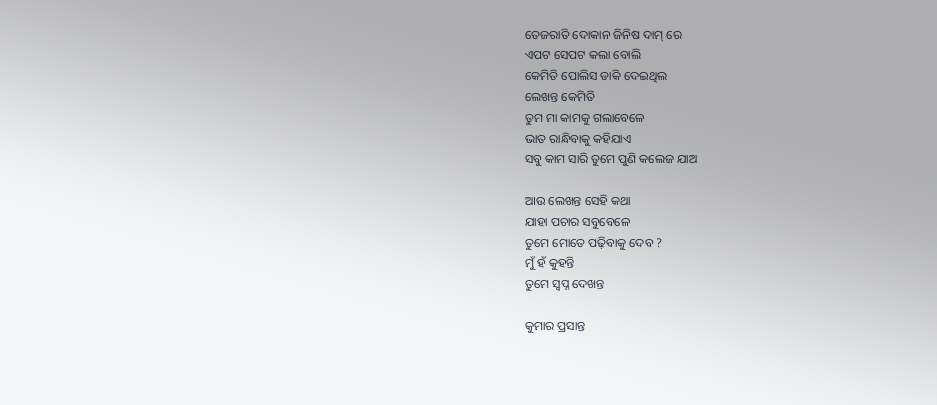ତେଜରାତି ଦୋକାନ ଜିନିଷ ଦାମ୍ ରେ
ଏପଟ ସେପଟ କଲା ବୋଲି
କେମିତି ପୋଲିସ ଡାକି ଦେଇଥିଲ
ଲେଖନ୍ତ କେମିତି
ତୁମ ମା କାମକୁ ଗଲାବେଳେ
ଭାତ ରାନ୍ଧିବାକୁ କହିଯାଏ
ସବୁ କାମ ସାରି ତୁମେ ପୁଣି କଲେଜ ଯାଅ

ଆଉ ଲେଖନ୍ତ ସେହି କଥା
ଯାହା ପଚାର ସବୁବେଳେ
ତୁମେ ମୋତେ ପଢ଼ିବାକୁ ଦେବ ?
ମୁଁ ହଁ କୁହନ୍ତି
ତୁମେ ସ୍ବପ୍ନ ଦେଖନ୍ତ

କୁମାର ପ୍ରସାନ୍ତ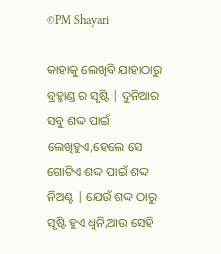©PM Shayari

କାହାକୁ ଲେଖିବି ଯାହାଠାରୁ ବ୍ରହ୍ମାଣ୍ଡ ର ସୃଷ୍ଟି | ଦୁନିଆର ସବୁ ଶଦ୍ଦ ପାଇଁ ଲେଖିହୁଏ,ହେଲେ ସେ ଗୋଟିଏ ଶଦ୍ଦ ପାଇଁ ଶଦ୍ଦ ନିଅଣ୍ଟ | ଯେଉଁ ଶଦ୍ଦ ଠାରୁ ସୃଷ୍ଟି ହୁଏ ଧ୍ୱନି,ଆଉ ସେହି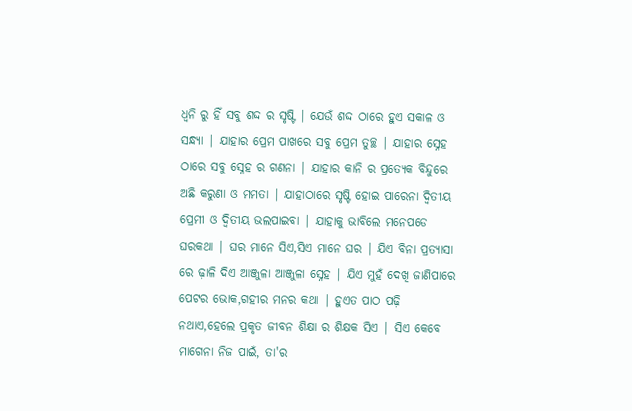ଧ୍ୱନି ରୁ ହିଁ ସବୁ ଶଦ୍ଦ ର ସୃଷ୍ଟି | ଯେଉଁ ଶଦ୍ଦ ଠାରେ ହୁଏ ସକାଳ ଓ ସନ୍ଧ୍ୟା | ଯାହାର ପ୍ରେମ ପାଖରେ ସବୁ ପ୍ରେମ ତୁଚ୍ଛ | ଯାହାର ସ୍ନେହ ଠାରେ ସବୁ ସ୍ନେହ ର ଗଣନା | ଯାହାର କାନି ର ପ୍ରତ୍ୟେକ ବିନ୍ଦୁରେ ଅଛି କରୁଣା ଓ ମମତା | ଯାହାଠାରେ ସୃଷ୍ଟି ହୋଇ ପାରେନା ଦ୍ବିତୀୟ ପ୍ରେମୀ ଓ ଦ୍ବିତୀୟ ଭଲପାଇବା | ଯାହାକୁ ଭାବିଲେ ମନେପଡେ ଘରକଥା | ଘର ମାନେ ସିଏ,ସିଏ ମାନେ ଘର | ଯିଏ ବିନା ପ୍ରତ୍ୟାସା ରେ ଢ଼ାଳି ଦିଏ ଆଞ୍ଜୁଳା ଆଞ୍ଜୁଳା ସ୍ନେହ | ଯିଏ ମୁହଁ ଦେଖି ଜାଣିପାରେ ପେଟର ଭୋକ,ଗହୀର ମନର କଥା | ହୁଏତ ପାଠ ପଢ଼ି ନଥାଏ,ହେଲେ ପ୍ରକୃତ ଜୀବନ ଶିକ୍ଷା ର ଶିକ୍ଷକ ସିଏ | ସିଏ କେବେ ମାଗେନା ନିଜ ପାଇଁ, ତା'ର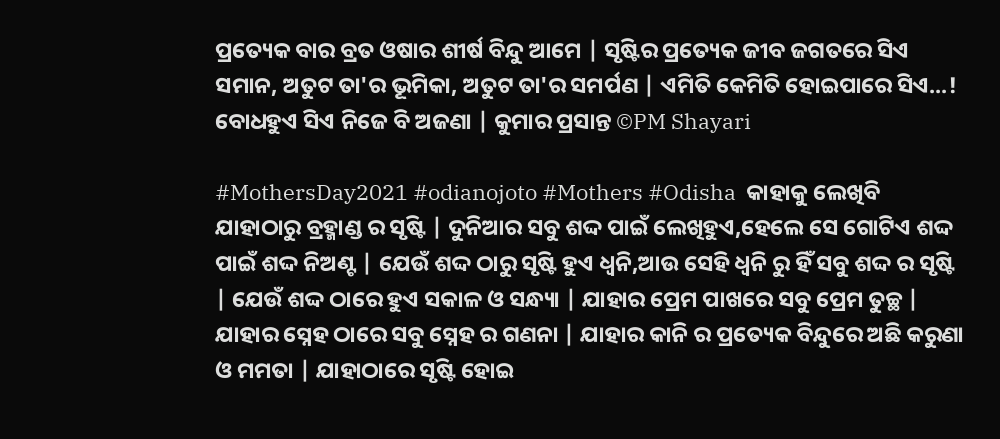ପ୍ରତ୍ୟେକ ବାର ବ୍ରତ ଓଷାର ଶୀର୍ଷ ବିନ୍ଦୁ ଆମେ | ସୃଷ୍ଟିର ପ୍ରତ୍ୟେକ ଜୀବ ଜଗତରେ ସିଏ ସମାନ, ଅତୁଟ ତା'ର ଭୂମିକା, ଅତୁଟ ତା'ର ସମର୍ପଣ | ଏମିତି କେମିତି ହୋଇପାରେ ସିଏ...! ବୋଧହୁଏ ସିଏ ନିଜେ ବି ଅଜଣା | କୁମାର ପ୍ରସାନ୍ତ ©PM Shayari

#MothersDay2021 #odianojoto #Mothers #Odisha  କାହାକୁ ଲେଖିବି ଯାହାଠାରୁ ବ୍ରହ୍ମାଣ୍ଡ ର ସୃଷ୍ଟି | ଦୁନିଆର ସବୁ ଶଦ୍ଦ ପାଇଁ ଲେଖିହୁଏ,ହେଲେ ସେ ଗୋଟିଏ ଶଦ୍ଦ ପାଇଁ ଶଦ୍ଦ ନିଅଣ୍ଟ | ଯେଉଁ ଶଦ୍ଦ ଠାରୁ ସୃଷ୍ଟି ହୁଏ ଧ୍ୱନି,ଆଉ ସେହି ଧ୍ୱନି ରୁ ହିଁ ସବୁ ଶଦ୍ଦ ର ସୃଷ୍ଟି | ଯେଉଁ ଶଦ୍ଦ ଠାରେ ହୁଏ ସକାଳ ଓ ସନ୍ଧ୍ୟା | ଯାହାର ପ୍ରେମ ପାଖରେ ସବୁ ପ୍ରେମ ତୁଚ୍ଛ | ଯାହାର ସ୍ନେହ ଠାରେ ସବୁ ସ୍ନେହ ର ଗଣନା | ଯାହାର କାନି ର ପ୍ରତ୍ୟେକ ବିନ୍ଦୁରେ ଅଛି କରୁଣା ଓ ମମତା | ଯାହାଠାରେ ସୃଷ୍ଟି ହୋଇ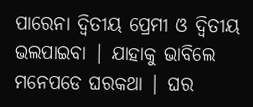ପାରେନା ଦ୍ବିତୀୟ ପ୍ରେମୀ ଓ ଦ୍ବିତୀୟ ଭଲପାଇବା | ଯାହାକୁ ଭାବିଲେ ମନେପଡେ ଘରକଥା | ଘର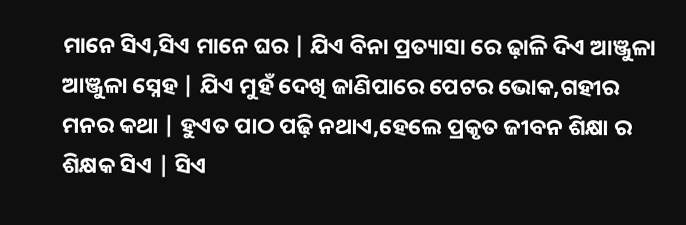ମାନେ ସିଏ,ସିଏ ମାନେ ଘର | ଯିଏ ବିନା ପ୍ରତ୍ୟାସା ରେ ଢ଼ାଳି ଦିଏ ଆଞ୍ଜୁଳା ଆଞ୍ଜୁଳା ସ୍ନେହ | ଯିଏ ମୁହଁ ଦେଖି ଜାଣିପାରେ ପେଟର ଭୋକ,ଗହୀର ମନର କଥା | ହୁଏତ ପାଠ ପଢ଼ି ନଥାଏ,ହେଲେ ପ୍ରକୃତ ଜୀବନ ଶିକ୍ଷା ର ଶିକ୍ଷକ ସିଏ | ସିଏ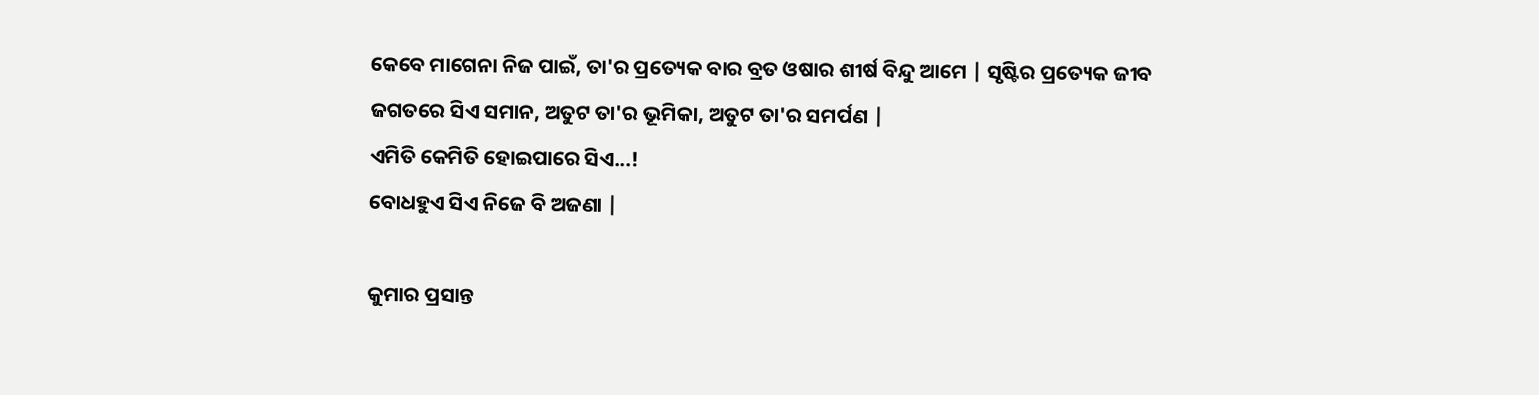କେବେ ମାଗେନା ନିଜ ପାଇଁ, ତା'ର ପ୍ରତ୍ୟେକ ବାର ବ୍ରତ ଓଷାର ଶୀର୍ଷ ବିନ୍ଦୁ ଆମେ | ସୃଷ୍ଟିର ପ୍ରତ୍ୟେକ ଜୀବ ଜଗତରେ ସିଏ ସମାନ, ଅତୁଟ ତା'ର ଭୂମିକା, ଅତୁଟ ତା'ର ସମର୍ପଣ |
ଏମିତି କେମିତି ହୋଇପାରେ ସିଏ...!
ବୋଧହୁଏ ସିଏ ନିଜେ ବି ଅଜଣା |

କୁମାର ପ୍ରସାନ୍ତ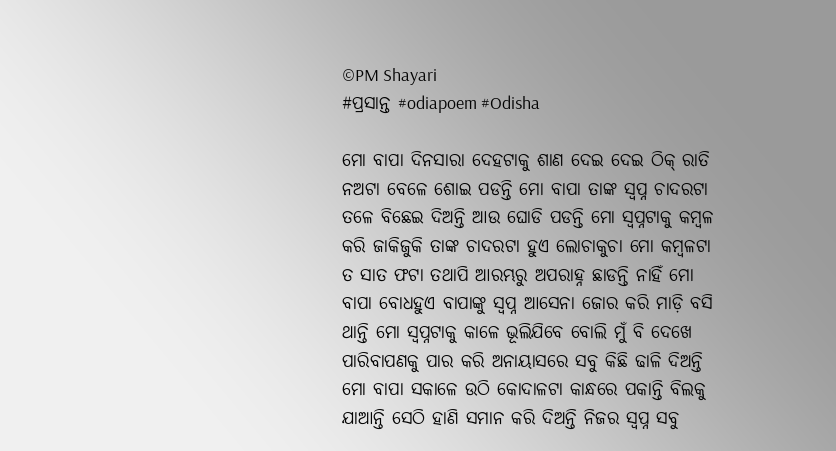©PM Shayari
#ପ୍ରସାନ୍ତ #odiapoem #Odisha

ମୋ ବାପା ଦିନସାରା ଦେହଟାକୁ ଶାଣ ଦେଇ ଦେଇ ଠିକ୍ ରାତି ନଅଟା ବେଳେ ଶୋଇ ପଡନ୍ତି ମୋ ବାପା ତାଙ୍କ ସ୍ବପ୍ନ ଚାଦରଟା ତଳେ ବିଛେଇ ଦିଅନ୍ତି ଆଉ ଘୋଡି ପଡନ୍ତି ମୋ ସ୍ଵପ୍ନଟାକୁ କମ୍ବଳ କରି ଜାକିଜୁକି ତାଙ୍କ ଚାଦରଟା ହୁଏ ଲୋଚାକୁଚା ମୋ କମ୍ବଳଟା ତ ସାତ ଫଟା ତଥାପି ଆରମ୍ଭରୁ ଅପରାହ୍ନ ଛାଡନ୍ତି ନାହିଁ ମୋ ବାପା ବୋଧହୁଏ ବାପାଙ୍କୁ ସ୍ବପ୍ନ ଆସେନା ଜୋର କରି ମାଡ଼ି ବସି ଥାନ୍ତି ମୋ ସ୍ବପ୍ନଟାକୁ କାଳେ ଭୂଲିଯିବେ ବୋଲି ମୁଁ ବି ଦେଖେ ପାରିବାପଣକୁ ପାର କରି ଅନାୟାସରେ ସବୁ କିଛି ଢାଳି ଦିଅନ୍ତି ମୋ ବାପା ସକାଳେ ଉଠି କୋଦାଳଟା କାନ୍ଧରେ ପକାନ୍ତି ବିଲକୁ ଯାଆନ୍ତି ସେଠି ହାଣି ସମାନ କରି ଦିଅନ୍ତି ନିଜର ସ୍ବପ୍ନ ସବୁ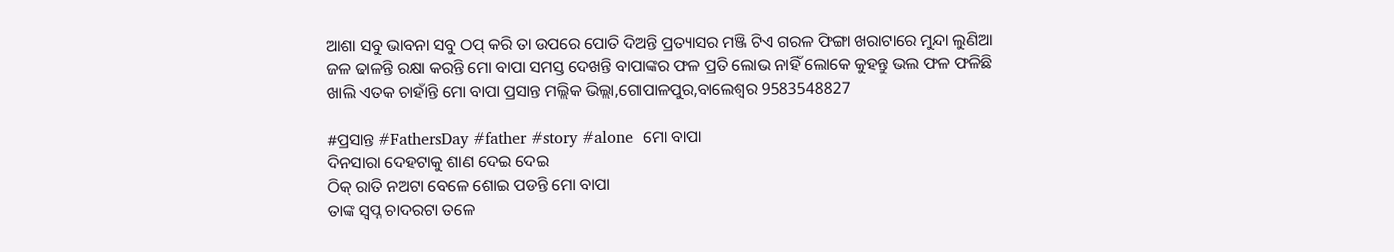ଆଶା ସବୁ ଭାବନା ସବୁ ଠପ୍ କରି ତା ଉପରେ ପୋତି ଦିଅନ୍ତି ପ୍ରତ୍ୟାସର ମଞ୍ଜି ଟିଏ ଗରଳ ଫିଙ୍ଗା ଖରାଟାରେ ମୁନ୍ଦା ଲୁଣିଆ ଜଳ ଢାଳନ୍ତି ରକ୍ଷା କରନ୍ତି ମୋ ବାପା ସମସ୍ତ ଦେଖନ୍ତି ବାପାଙ୍କର ଫଳ ପ୍ରତି ଲୋଭ ନାହିଁ ଲୋକେ କୁହନ୍ତୁ ଭଲ ଫଳ ଫଳିଛି ଖାଲି ଏତକ ଚାହାଁନ୍ତି ମୋ ବାପା ପ୍ରସାନ୍ତ ମଲ୍ଲିକ ଭିଲ୍ଲା,ଗୋପାଳପୁର,ବାଲେଶ୍ଵର 9583548827

#ପ୍ରସାନ୍ତ #FathersDay #father #story #alone  ମୋ ବାପା
ଦିନସାରା ଦେହଟାକୁ ଶାଣ ଦେଇ ଦେଇ
ଠିକ୍ ରାତି ନଅଟା ବେଳେ ଶୋଇ ପଡନ୍ତି ମୋ ବାପା
ତାଙ୍କ ସ୍ବପ୍ନ ଚାଦରଟା ତଳେ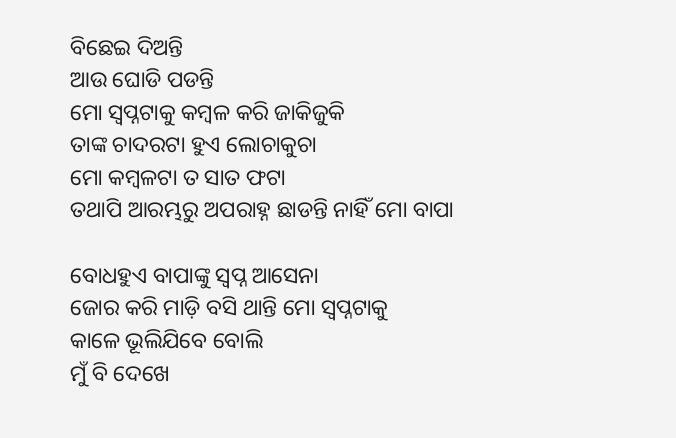ବିଛେଇ ଦିଅନ୍ତି
ଆଉ ଘୋଡି ପଡନ୍ତି
ମୋ ସ୍ଵପ୍ନଟାକୁ କମ୍ବଳ କରି ଜାକିଜୁକି
ତାଙ୍କ ଚାଦରଟା ହୁଏ ଲୋଚାକୁଚା
ମୋ କମ୍ବଳଟା ତ ସାତ ଫଟା
ତଥାପି ଆରମ୍ଭରୁ ଅପରାହ୍ନ ଛାଡନ୍ତି ନାହିଁ ମୋ ବାପା

ବୋଧହୁଏ ବାପାଙ୍କୁ ସ୍ବପ୍ନ ଆସେନା
ଜୋର କରି ମାଡ଼ି ବସି ଥାନ୍ତି ମୋ ସ୍ବପ୍ନଟାକୁ
କାଳେ ଭୂଲିଯିବେ ବୋଲି
ମୁଁ ବି ଦେଖେ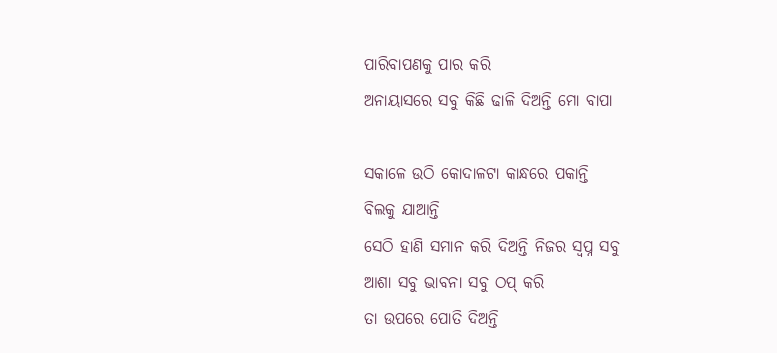ପାରିବାପଣକୁ ପାର କରି
ଅନାୟାସରେ ସବୁ କିଛି ଢାଳି ଦିଅନ୍ତି ମୋ ବାପା

ସକାଳେ ଉଠି କୋଦାଳଟା କାନ୍ଧରେ ପକାନ୍ତି
ବିଲକୁ ଯାଆନ୍ତି
ସେଠି ହାଣି ସମାନ କରି ଦିଅନ୍ତି ନିଜର ସ୍ବପ୍ନ ସବୁ
ଆଶା ସବୁ ଭାବନା ସବୁ ଠପ୍ କରି
ତା ଉପରେ ପୋତି ଦିଅନ୍ତି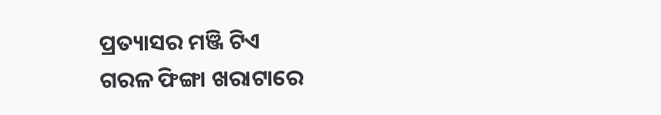ପ୍ରତ୍ୟାସର ମଞ୍ଜି ଟିଏ
ଗରଳ ଫିଙ୍ଗା ଖରାଟାରେ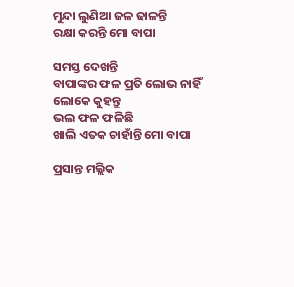ମୁନ୍ଦା ଲୁଣିଆ ଜଳ ଢାଳନ୍ତି
ରକ୍ଷା କରନ୍ତି ମୋ ବାପା

ସମସ୍ତ ଦେଖନ୍ତି
ବାପାଙ୍କର ଫଳ ପ୍ରତି ଲୋଭ ନାହିଁ
ଲୋକେ କୁହନ୍ତୁ
ଭଲ ଫଳ ଫଳିଛି
ଖାଲି ଏତକ ଚାହାଁନ୍ତି ମୋ ବାପା

ପ୍ରସାନ୍ତ ମଲ୍ଲିକ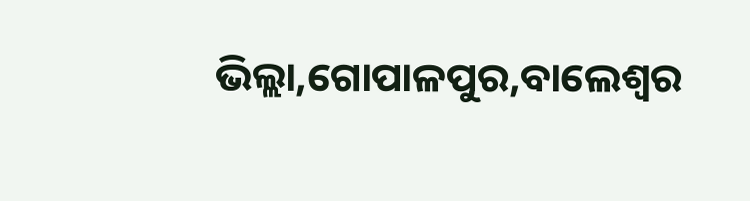ଭିଲ୍ଲା,ଗୋପାଳପୁର,ବାଲେଶ୍ଵର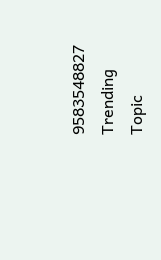9583548827
Trending Topic